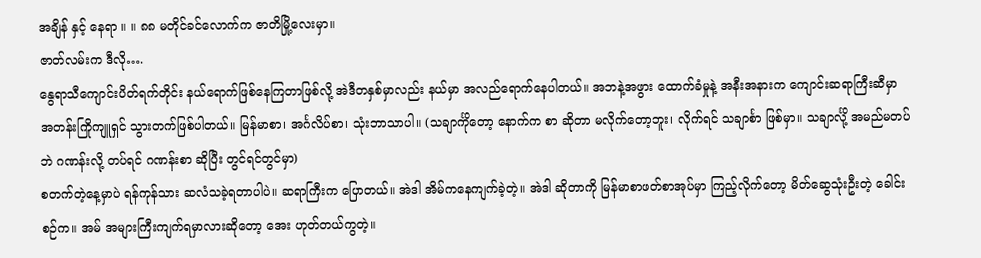အချိန် နှင့် နေရာ ။ ။ ၈၈ မတိုင်ခင်လောက်က ဇာတိမြို့လေးမှာ။
ဇာတ်လမ်းက ဒီလို….
နွေရာသီကျောင်းပိတ်ရက်တိုင်း နယ်ရောက်ဖြစ်နေကြတာဖြစ်လို့ အဲဒီတနှစ်မှာလည်း နယ်မှာ အလည်ရောက်နေပါတယ်။ အဘနဲ့အဖွား ထောက်ခံမှုနဲ့ အနီးအနားက ကျောင်းဆရာကြီးဆီမှာ အတန်းကြိုကျူရှင် သွားတက်ဖြစ်ပါတယ်။ မြန်မာစာ၊ အင်္ဂလိပ်စာ၊ သုံးဘာသာပါ။ (သချာင်္ကိုတော့ နောက်က စာ ဆိုတာ မလိုက်တော့ဘူး၊ လိုက်ရင် သချာင်္စာ ဖြစ်မှာ။ သချာင်္လို့ အမည်မတပ်ဘဲ ဂဏန်းလို့ တပ်ရင် ဂဏန်းစာ ဆိုပြီး တွင်ရင်တွင်မှာ)
စတက်တဲ့နေ့မှာပဲ ရန်ကုန်သား ဆလံသခဲ့ရတာပါပဲ။ ဆရာကြီးက ပြောတယ်။ အဲဒါ အိမ်ကနေကျက်ခဲ့တဲ့။ အဲဒါ ဆိုတာကို မြန်မာစာဖတ်စာအုပ်မှာ ကြည့်လိုက်တော့ မိတ်ဆွေသုံးဦးတဲ့ ခေါင်းစဉ်က။ အမ် အများကြီးကျက်ရမှာလားဆိုတော့ အေး ဟုတ်တယ်ကွတဲ့။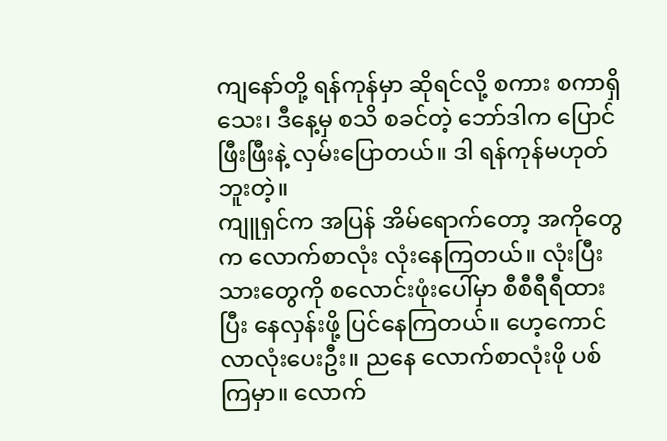ကျနော်တို့ ရန်ကုန်မှာ ဆိုရင်လို့ စကား စကာရှိသေး၊ ဒီနေ့မှ စသိ စခင်တဲ့ ဘော်ဒါက ပြောင်ဖြီးဖြီးနဲ့ လှမ်းပြောတယ်။ ဒါ ရန်ကုန်မဟုတ်ဘူးတဲ့။
ကျူရှင်က အပြန် အိမ်ရောက်တော့ အကိုတွေက လောက်စာလုံး လုံးနေကြတယ်။ လုံးပြီးသားတွေကို စလောင်းဖုံးပေါ်မှာ စီစီရီရီထားပြီး နေလှန်းဖို့ ပြင်နေကြတယ်။ ဟေ့ကောင် လာလုံးပေးဦး။ ညနေ လောက်စာလုံးဖို ပစ်ကြမှာ။ လောက်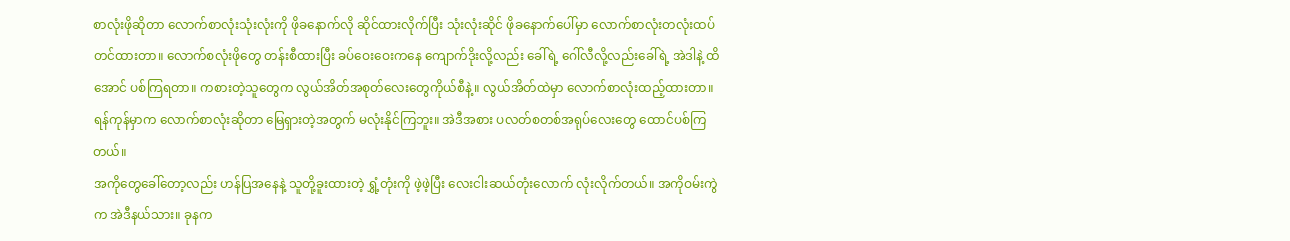စာလုံးဖိုဆိုတာ လောက်စာလုံးသုံးလုံးကို ဖိုခနောက်လို ဆိုင်ထားလိုက်ပြီး သုံးလုံးဆိုင် ဖိုခနောက်ပေါ်မှာ လောက်စာလုံးတလုံးထပ်တင်ထားတာ။ လောက်စလုံးဖိုတွေ တန်းစီထားပြီး ခပ်ဝေးဝေးကနေ ကျောက်ဒိုးလို့လည်း ခေါ်ရဲ့ ဂေါ်လီလို့လည်းခေါ်ရဲ့ အဲဒါနဲ့ ထိအောင် ပစ်ကြရတာ။ ကစားတဲ့သူတွေက လွယ်အိတ်အစုတ်လေးတွေကိုယ်စီနဲ့။ လွယ်အိတ်ထဲမှာ လောက်စာလုံးထည့်ထားတာ။ ရန်ကုန်မှာက လောက်စာလုံးဆိုတာ မြေရှားတဲ့အတွက် မလုံးနိုင်ကြဘူး။ အဲဒီအစား ပလတ်စတစ်အရုပ်လေးတွေ ထောင်ပစ်ကြတယ်။
အကိုတွေခေါ်တော့လည်း ဟန်ပြအနေနဲ့ သူတို့ခူးထားတဲ့ ရွှံ့တုံးကို ဖဲ့ဖဲ့ပြီး လေးငါးဆယ်တုံးလောက် လုံးလိုက်တယ်။ အကိုဝမ်းကွဲက အဲဒီနယ်သား။ ခုနက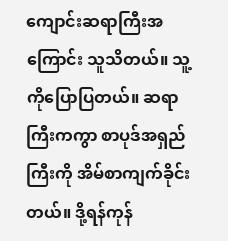ကျောင်းဆရာကြီးအကြောင်း သူသိတယ်။ သူ့ကိုပြောပြတယ်။ ဆရာကြီးကကွာ စာပုဒ်အရှည်ကြီးကို အိမ်စာကျက်ခိုင်းတယ်။ ဒို့ရန်ကုန်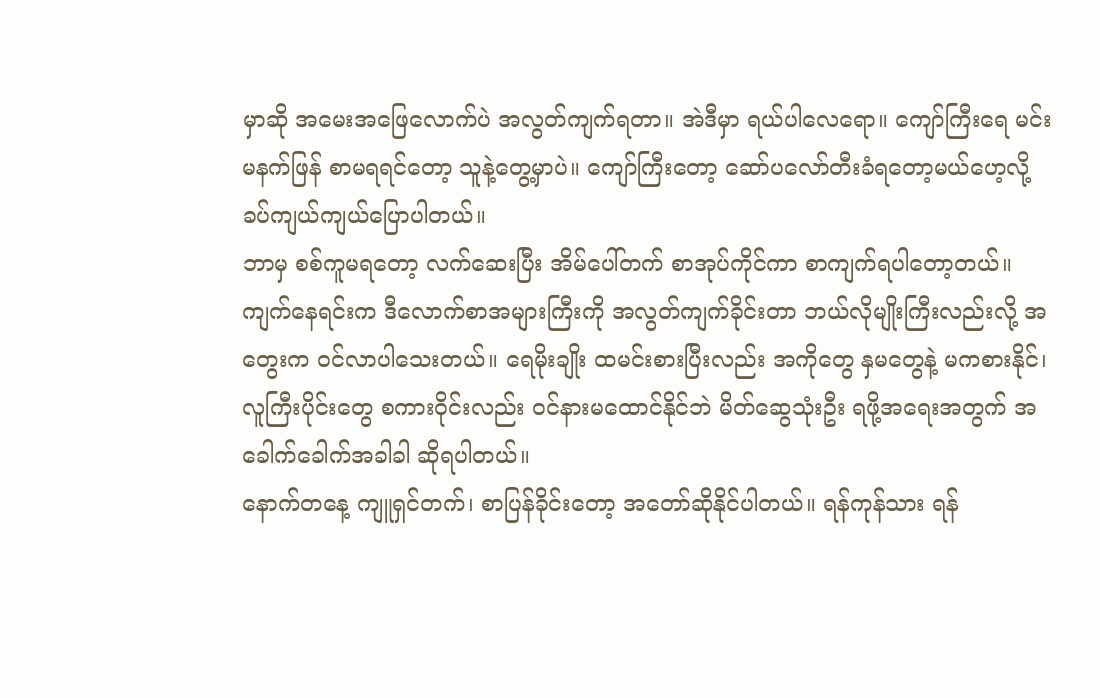မှာဆို အမေးအဖြေလောက်ပဲ အလွတ်ကျက်ရတာ။ အဲဒီမှာ ရယ်ပါလေရော။ ကျော်ကြီးရေ မင်း မနက်ဖြန် စာမရရင်တော့ သူနဲ့တွေ့မှာပဲ။ ကျော်ကြီးတော့ ဆော်ပလော်တီးခံရတော့မယ်ဟေ့လို့ ခပ်ကျယ်ကျယ်ပြောပါတယ်။
ဘာမှ စစ်ကူမရတော့ လက်ဆေးပြီး အိမ်ပေါ်တက် စာအုပ်ကိုင်ကာ စာကျက်ရပါတော့တယ်။ ကျက်နေရင်းက ဒီလောက်စာအများကြီးကို အလွတ်ကျက်ခိုင်းတာ ဘယ်လိုမျိုးကြီးလည်းလို့ အတွေးက ဝင်လာပါသေးတယ်။ ရေမိုးချိုး ထမင်းစားပြီးလည်း အကိုတွေ နှမတွေနဲ့ မကစားနိုင်၊ လူကြီးပိုင်းတွေ စကားဝိုင်းလည်း ဝင်နားမထောင်နိုင်ဘဲ မိတ်ဆွေသုံးဦး ရဖို့အရေးအတွက် အခေါက်ခေါက်အခါခါ ဆိုရပါတယ်။
နောက်တနေ့ ကျူရှင်တက်၊ စာပြန်ခိုင်းတော့ အတော်ဆိုနိုင်ပါတယ်။ ရန်ကုန်သား ရန်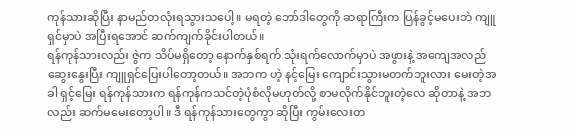ကုန်သားဆိုပြီး နာမည်တလုံးရသွားသပေါ့။ မရတဲ့ ဘော်ဒါတွေကို ဆရာကြီးက ပြန်ခွင့်မပေးဘဲ ကျူရှင်မှာပဲ အပြီးရအောင် ဆက်ကျက်ခိုင်းပါတယ်။
ရန်ကုန်သားလည်း ဇွဲက သိပ်မရှိတော့ နောက်နှစ်ရက် သုံးရက်လောက်မှာပဲ အဖွားနဲ့ အကျေအလည်ဆွေးနွေးပြီး ကျူရှင်ပြေးပါတော့တယ်။ အဘက ဟဲ့ နင့်မြေး ကျောင်းသွားမတက်ဘူးလား မေးတဲ့အခါ ရှင့်မြေး ရန်ကုန်သားက ရန်ကုန်ကသင်တဲ့ပုံစံလိုမဟုတ်လို့ စာမလိုက်နိုင်ဘူးတဲ့လေ ဆိုတာနဲ့ အဘလည်း ဆက်မမေးတော့ပါ။ ဒီ ရန်ကုန်သားတွေကွာ ဆိုပြီး ကွမ်းလေးတ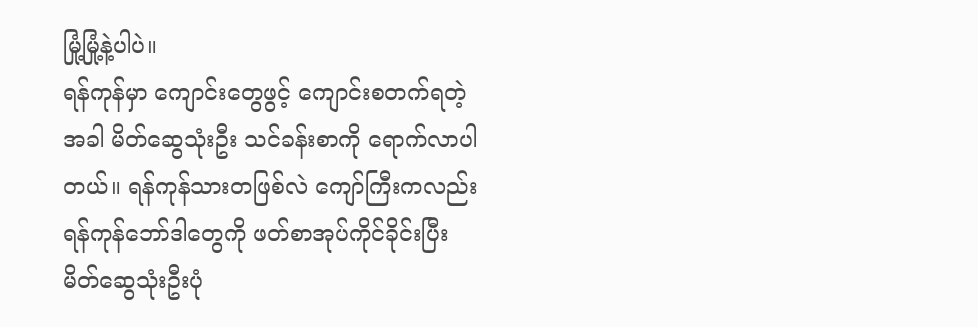မြုံ့မြုံ့နဲ့ပါပဲ။
ရန်ကုန်မှာ ကျောင်းတွေဖွင့် ကျောင်းစတက်ရတဲ့အခါ မိတ်ဆွေသုံးဦး သင်ခန်းစာကို ရောက်လာပါတယ်။ ရန်ကုန်သားတဖြစ်လဲ ကျော်ကြီးကလည်း ရန်ကုန်ဘော်ဒါတွေကို ဖတ်စာအုပ်ကိုင်ခိုင်းပြီး မိတ်ဆွေသုံးဦးပုံ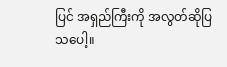ပြင် အရှည်ကြီးကို အလွတ်ဆိုပြသပေါ့။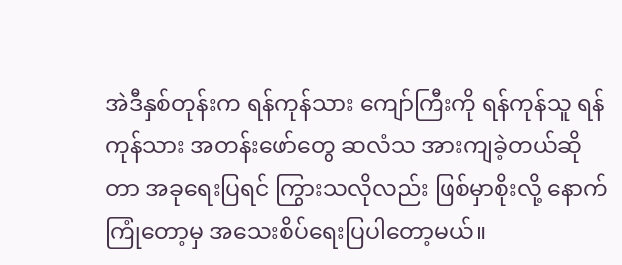အဲဒီနှစ်တုန်းက ရန်ကုန်သား ကျော်ကြီးကို ရန်ကုန်သူ ရန်ကုန်သား အတန်းဖော်တွေ ဆလံသ အားကျခဲ့တယ်ဆိုတာ အခုရေးပြရင် ကြွားသလိုလည်း ဖြစ်မှာစိုးလို့ နောက်ကြုံတော့မှ အသေးစိပ်ရေးပြပါတော့မယ်။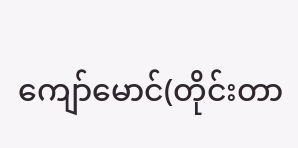ကျော်မောင်(တိုင်းတာ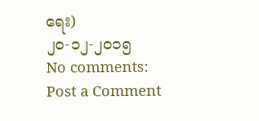ရေး)
၂၀-၁၂-၂၀၁၅
No comments:
Post a Comment